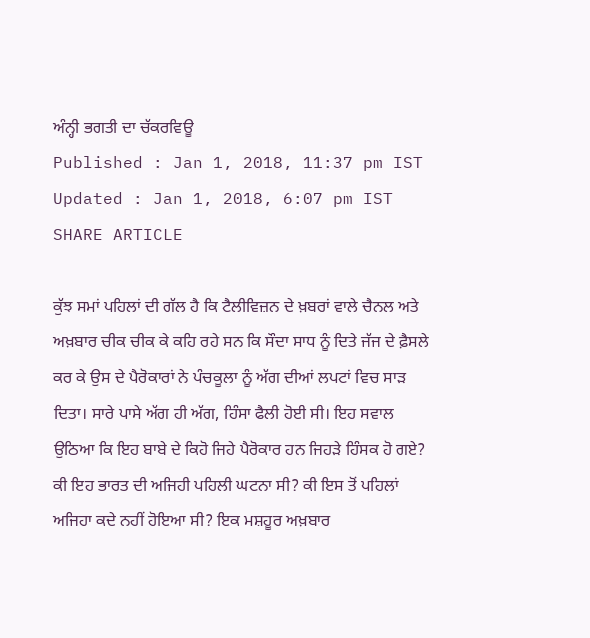ਅੰਨ੍ਹੀ ਭਗਤੀ ਦਾ ਚੱਕਰਵਿਊ
Published : Jan 1, 2018, 11:37 pm IST
Updated : Jan 1, 2018, 6:07 pm IST
SHARE ARTICLE

ਕੁੱਝ ਸਮਾਂ ਪਹਿਲਾਂ ਦੀ ਗੱਲ ਹੈ ਕਿ ਟੈਲੀਵਿਜ਼ਨ ਦੇ ਖ਼ਬਰਾਂ ਵਾਲੇ ਚੈਨਲ ਅਤੇ ਅਖ਼ਬਾਰ ਚੀਕ ਚੀਕ ਕੇ ਕਹਿ ਰਹੇ ਸਨ ਕਿ ਸੌਦਾ ਸਾਧ ਨੂੰ ਦਿਤੇ ਜੱਜ ਦੇ ਫ਼ੈਸਲੇ ਕਰ ਕੇ ਉਸ ਦੇ ਪੈਰੋਕਾਰਾਂ ਨੇ ਪੰਚਕੂਲਾ ਨੂੰ ਅੱਗ ਦੀਆਂ ਲਪਟਾਂ ਵਿਚ ਸਾੜ ਦਿਤਾ। ਸਾਰੇ ਪਾਸੇ ਅੱਗ ਹੀ ਅੱਗ, ਹਿੰਸਾ ਫੈਲੀ ਹੋਈ ਸੀ। ਇਹ ਸਵਾਲ ਉਠਿਆ ਕਿ ਇਹ ਬਾਬੇ ਦੇ ਕਿਹੋ ਜਿਹੇ ਪੈਰੋਕਾਰ ਹਨ ਜਿਹੜੇ ਹਿੰਸਕ ਹੋ ਗਏ? ਕੀ ਇਹ ਭਾਰਤ ਦੀ ਅਜਿਹੀ ਪਹਿਲੀ ਘਟਨਾ ਸੀ? ਕੀ ਇਸ ਤੋਂ ਪਹਿਲਾਂ ਅਜਿਹਾ ਕਦੇ ਨਹੀਂ ਹੋਇਆ ਸੀ? ਇਕ ਮਸ਼ਹੂਰ ਅਖ਼ਬਾਰ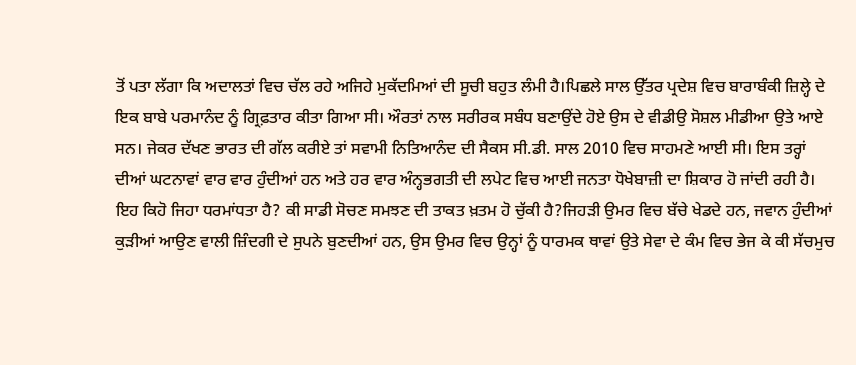ਤੋਂ ਪਤਾ ਲੱਗਾ ਕਿ ਅਦਾਲਤਾਂ ਵਿਚ ਚੱਲ ਰਹੇ ਅਜਿਹੇ ਮੁਕੱਦਮਿਆਂ ਦੀ ਸੂਚੀ ਬਹੁਤ ਲੰਮੀ ਹੈ।ਪਿਛਲੇ ਸਾਲ ਉੱਤਰ ਪ੍ਰਦੇਸ਼ ਵਿਚ ਬਾਰਾਬੰਕੀ ਜ਼ਿਲ੍ਹੇ ਦੇ ਇਕ ਬਾਬੇ ਪਰਮਾਨੰਦ ਨੂੰ ਗ੍ਰਿਫ਼ਤਾਰ ਕੀਤਾ ਗਿਆ ਸੀ। ਔਰਤਾਂ ਨਾਲ ਸਰੀਰਕ ਸਬੰਧ ਬਣਾਉਂਦੇ ਹੋਏ ਉਸ ਦੇ ਵੀਡੀਉ ਸੋਸ਼ਲ ਮੀਡੀਆ ਉਤੇ ਆਏ ਸਨ। ਜੇਕਰ ਦੱਖਣ ਭਾਰਤ ਦੀ ਗੱਲ ਕਰੀਏ ਤਾਂ ਸਵਾਮੀ ਨਿਤਿਆਨੰਦ ਦੀ ਸੈਕਸ ਸੀ.ਡੀ. ਸਾਲ 2010 ਵਿਚ ਸਾਹਮਣੇ ਆਈ ਸੀ। ਇਸ ਤਰ੍ਹਾਂ ਦੀਆਂ ਘਟਨਾਵਾਂ ਵਾਰ ਵਾਰ ਹੁੰਦੀਆਂ ਹਨ ਅਤੇ ਹਰ ਵਾਰ ਅੰਨ੍ਹਭਗਤੀ ਦੀ ਲਪੇਟ ਵਿਚ ਆਈ ਜਨਤਾ ਧੋਖੇਬਾਜ਼ੀ ਦਾ ਸ਼ਿਕਾਰ ਹੋ ਜਾਂਦੀ ਰਹੀ ਹੈ। ਇਹ ਕਿਹੋ ਜਿਹਾ ਧਰਮਾਂਧਤਾ ਹੈ? ਕੀ ਸਾਡੀ ਸੋਚਣ ਸਮਝਣ ਦੀ ਤਾਕਤ ਖ਼ਤਮ ਹੋ ਚੁੱਕੀ ਹੈ?ਜਿਹੜੀ ਉਮਰ ਵਿਚ ਬੱਚੇ ਖੇਡਦੇ ਹਨ, ਜਵਾਨ ਹੁੰਦੀਆਂ ਕੁੜੀਆਂ ਆਉਣ ਵਾਲੀ ਜ਼ਿੰਦਗੀ ਦੇ ਸੁਪਨੇ ਬੁਣਦੀਆਂ ਹਨ, ਉਸ ਉਮਰ ਵਿਚ ਉਨ੍ਹਾਂ ਨੂੰ ਧਾਰਮਕ ਥਾਵਾਂ ਉਤੇ ਸੇਵਾ ਦੇ ਕੰਮ ਵਿਚ ਭੇਜ ਕੇ ਕੀ ਸੱਚਮੁਚ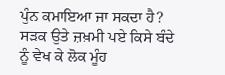ਪੁੰਨ ਕਮਾਇਆ ਜਾ ਸਕਦਾ ਹੈ? ਸੜਕ ਉਤੇ ਜ਼ਖ਼ਮੀ ਪਏ ਕਿਸੇ ਬੰਦੇ ਨੂੰ ਵੇਖ ਕੇ ਲੋਕ ਮੂੰਹ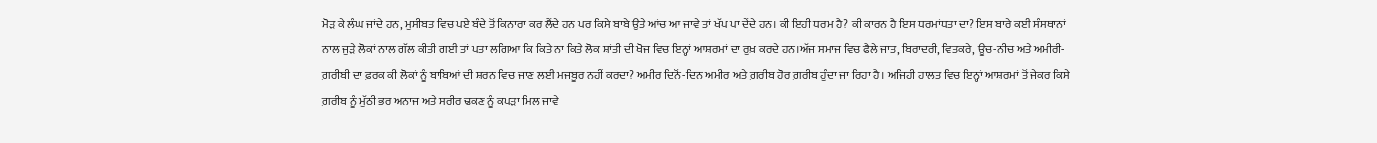ਮੋੜ ਕੇ ਲੰਘ ਜਾਂਦੇ ਹਨ, ਮੁਸੀਬਤ ਵਿਚ ਪਏ ਬੰਦੇ ਤੋਂ ਕਿਨਾਰਾ ਕਰ ਲੈਂਦੇ ਹਨ ਪਰ ਕਿਸੇ ਬਾਬੇ ਉਤੇ ਆਂਚ ਆ ਜਾਵੇ ਤਾਂ ਖੱਪ ਪਾ ਦੇਂਦੇ ਹਨ। ਕੀ ਇਹੀ ਧਰਮ ਹੈ? ਕੀ ਕਾਰਨ ਹੈ ਇਸ ਧਰਮਾਂਧਤਾ ਦਾ? ਇਸ ਬਾਰੇ ਕਈ ਸੰਸਥਾਨਾਂ ਨਾਲ ਜੁੜੇ ਲੋਕਾਂ ਨਾਲ ਗੱਲ ਕੀਤੀ ਗਈ ਤਾਂ ਪਤਾ ਲਗਿਆ ਕਿ ਕਿਤੇ ਨਾ ਕਿਤੇ ਲੋਕ ਸ਼ਾਂਤੀ ਦੀ ਖੋਜ ਵਿਚ ਇਨ੍ਹਾਂ ਆਸ਼ਰਮਾਂ ਦਾ ਰੁਖ਼ ਕਰਦੇ ਹਨ।ਅੱਜ ਸਮਾਜ ਵਿਚ ਫੈਲੇ ਜਾਤ, ਬਿਰਾਦਰੀ, ਵਿਤਕਰੇ, ਊਚ-ਨੀਚ ਅਤੇ ਅਮੀਰੀ-ਗ਼ਰੀਬੀ ਦਾ ਫ਼ਰਕ ਕੀ ਲੋਕਾਂ ਨੂੰ ਬਾਬਿਆਂ ਦੀ ਸ਼ਰਨ ਵਿਚ ਜਾਣ ਲਈ ਮਜਬੂਰ ਨਹੀਂ ਕਰਦਾ? ਅਮੀਰ ਦਿਨੋਂ-ਦਿਨ ਅਮੀਰ ਅਤੇ ਗ਼ਰੀਬ ਹੋਰ ਗ਼ਰੀਬ ਹੁੰਦਾ ਜਾ ਰਿਹਾ ਹੈ। ਅਜਿਹੀ ਹਾਲਤ ਵਿਚ ਇਨ੍ਹਾਂ ਆਸ਼ਰਮਾਂ ਤੋਂ ਜੇਕਰ ਕਿਸੇ ਗ਼ਰੀਬ ਨੂੰ ਮੁੱਠੀ ਭਰ ਅਨਾਜ ਅਤੇ ਸਰੀਰ ਢਕਣ ਨੂੰ ਕਪੜਾ ਮਿਲ ਜਾਵੇ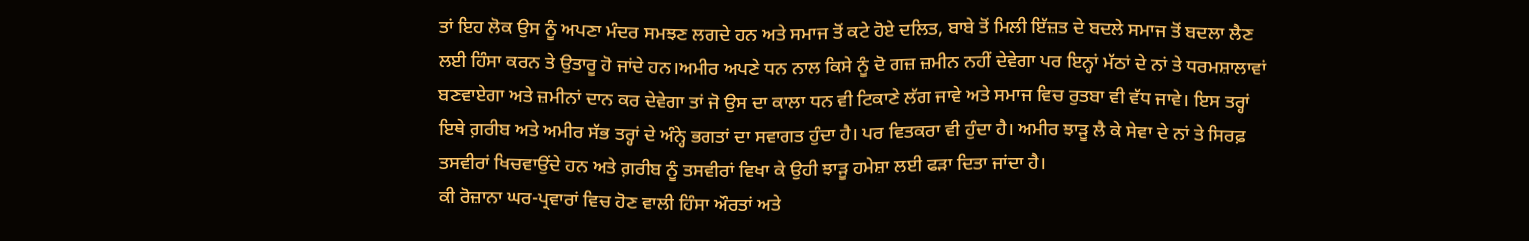ਤਾਂ ਇਹ ਲੋਕ ਉਸ ਨੂੰ ਅਪਣਾ ਮੰਦਰ ਸਮਝਣ ਲਗਦੇ ਹਨ ਅਤੇ ਸਮਾਜ ਤੋਂ ਕਟੇ ਹੋਏ ਦਲਿਤ, ਬਾਬੇ ਤੋਂ ਮਿਲੀ ਇੱਜ਼ਤ ਦੇ ਬਦਲੇ ਸਮਾਜ ਤੋਂ ਬਦਲਾ ਲੈਣ ਲਈ ਹਿੰਸਾ ਕਰਨ ਤੇ ਉਤਾਰੂ ਹੋ ਜਾਂਦੇ ਹਨ।ਅਮੀਰ ਅਪਣੇ ਧਨ ਨਾਲ ਕਿਸੇ ਨੂੰ ਦੋ ਗਜ਼ ਜ਼ਮੀਨ ਨਹੀਂ ਦੇਵੇਗਾ ਪਰ ਇਨ੍ਹਾਂ ਮੱਠਾਂ ਦੇ ਨਾਂ ਤੇ ਧਰਮਸ਼ਾਲਾਵਾਂ ਬਣਵਾਏਗਾ ਅਤੇ ਜ਼ਮੀਨਾਂ ਦਾਨ ਕਰ ਦੇਵੇਗਾ ਤਾਂ ਜੋ ਉਸ ਦਾ ਕਾਲਾ ਧਨ ਵੀ ਟਿਕਾਣੇ ਲੱਗ ਜਾਵੇ ਅਤੇ ਸਮਾਜ ਵਿਚ ਰੁਤਬਾ ਵੀ ਵੱਧ ਜਾਵੇ। ਇਸ ਤਰ੍ਹਾਂ ਇਥੇ ਗ਼ਰੀਬ ਅਤੇ ਅਮੀਰ ਸੱਭ ਤਰ੍ਹਾਂ ਦੇ ਅੰਨ੍ਹੇ ਭਗਤਾਂ ਦਾ ਸਵਾਗਤ ਹੁੰਦਾ ਹੈ। ਪਰ ਵਿਤਕਰਾ ਵੀ ਹੁੰਦਾ ਹੈ। ਅਮੀਰ ਝਾੜੂ ਲੈ ਕੇ ਸੇਵਾ ਦੇ ਨਾਂ ਤੇ ਸਿਰਫ਼ ਤਸਵੀਰਾਂ ਖਿਚਵਾਉਂਦੇ ਹਨ ਅਤੇ ਗ਼ਰੀਬ ਨੂੰ ਤਸਵੀਰਾਂ ਵਿਖਾ ਕੇ ਉਹੀ ਝਾੜੂ ਹਮੇਸ਼ਾ ਲਈ ਫੜਾ ਦਿਤਾ ਜਾਂਦਾ ਹੈ।
ਕੀ ਰੋਜ਼ਾਨਾ ਘਰ-ਪ੍ਰਵਾਰਾਂ ਵਿਚ ਹੋਣ ਵਾਲੀ ਹਿੰਸਾ ਔਰਤਾਂ ਅਤੇ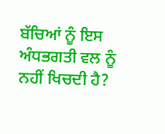ਬੱਚਿਆਂ ਨੂੰ ਇਸ ਅੰਧਭਗਤੀ ਵਲ ਨੂੰ ਨਹੀਂ ਖਿਚਦੀ ਹੈ?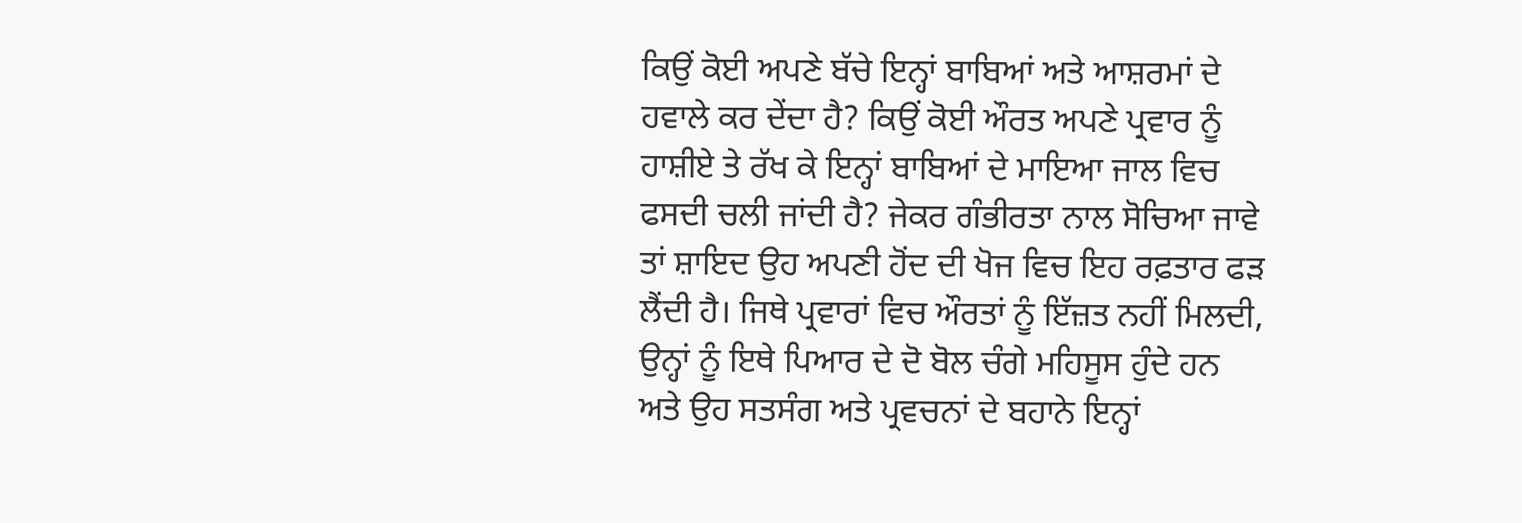ਕਿਉਂ ਕੋਈ ਅਪਣੇ ਬੱਚੇ ਇਨ੍ਹਾਂ ਬਾਬਿਆਂ ਅਤੇ ਆਸ਼ਰਮਾਂ ਦੇ ਹਵਾਲੇ ਕਰ ਦੇਂਦਾ ਹੈ? ਕਿਉਂ ਕੋਈ ਔਰਤ ਅਪਣੇ ਪ੍ਰਵਾਰ ਨੂੰ ਹਾਸ਼ੀਏ ਤੇ ਰੱਖ ਕੇ ਇਨ੍ਹਾਂ ਬਾਬਿਆਂ ਦੇ ਮਾਇਆ ਜਾਲ ਵਿਚ ਫਸਦੀ ਚਲੀ ਜਾਂਦੀ ਹੈ? ਜੇਕਰ ਗੰਭੀਰਤਾ ਨਾਲ ਸੋਚਿਆ ਜਾਵੇ ਤਾਂ ਸ਼ਾਇਦ ਉਹ ਅਪਣੀ ਹੋਂਦ ਦੀ ਖੋਜ ਵਿਚ ਇਹ ਰਫ਼ਤਾਰ ਫੜ ਲੈਂਦੀ ਹੈ। ਜਿਥੇ ਪ੍ਰਵਾਰਾਂ ਵਿਚ ਔਰਤਾਂ ਨੂੰ ਇੱਜ਼ਤ ਨਹੀਂ ਮਿਲਦੀ, ਉਨ੍ਹਾਂ ਨੂੰ ਇਥੇ ਪਿਆਰ ਦੇ ਦੋ ਬੋਲ ਚੰਗੇ ਮਹਿਸੂਸ ਹੁੰਦੇ ਹਨ ਅਤੇ ਉਹ ਸਤਸੰਗ ਅਤੇ ਪ੍ਰਵਚਨਾਂ ਦੇ ਬਹਾਨੇ ਇਨ੍ਹਾਂ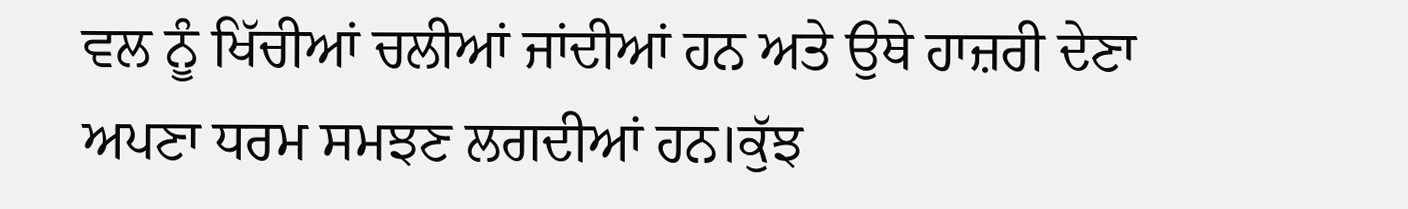ਵਲ ਨੂੰ ਖਿੱਚੀਆਂ ਚਲੀਆਂ ਜਾਂਦੀਆਂ ਹਨ ਅਤੇ ਉਥੇ ਹਾਜ਼ਰੀ ਦੇਣਾ ਅਪਣਾ ਧਰਮ ਸਮਝਣ ਲਗਦੀਆਂ ਹਨ।ਕੁੱਝ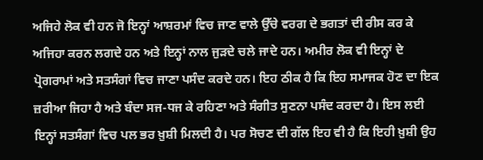ਅਜਿਹੇ ਲੋਕ ਵੀ ਹਨ ਜੋ ਇਨ੍ਹਾਂ ਆਸ਼ਰਮਾਂ ਵਿਚ ਜਾਣ ਵਾਲੇ ਉੱਚੇ ਵਰਗ ਦੇ ਭਗਤਾਂ ਦੀ ਰੀਸ ਕਰ ਕੇ ਅਜਿਹਾ ਕਰਨ ਲਗਦੇ ਹਨ ਅਤੇ ਇਨ੍ਹਾਂ ਨਾਲ ਜੁੜਦੇ ਚਲੇ ਜਾਦੇ ਹਨ। ਅਮੀਰ ਲੋਕ ਵੀ ਇਨ੍ਹਾਂ ਦੇ ਪ੍ਰੋਗਰਾਮਾਂ ਅਤੇ ਸਤਸੰਗਾਂ ਵਿਚ ਜਾਣਾ ਪਸੰਦ ਕਰਦੇ ਹਨ। ਇਹ ਠੀਕ ਹੈ ਕਿ ਇਹ ਸਮਾਜਕ ਹੋਣ ਦਾ ਇਕ ਜ਼ਰੀਆ ਜਿਹਾ ਹੈ ਅਤੇ ਬੰਦਾ ਸਜ-ਧਜ ਕੇ ਰਹਿਣਾ ਅਤੇ ਸੰਗੀਤ ਸੁਣਨਾ ਪਸੰਦ ਕਰਦਾ ਹੈ। ਇਸ ਲਈ ਇਨ੍ਹਾਂ ਸਤਸੰਗਾਂ ਵਿਚ ਪਲ ਭਰ ਖ਼ੁਸ਼ੀ ਮਿਲਦੀ ਹੈ। ਪਰ ਸੋਚਣ ਦੀ ਗੱਲ ਇਹ ਵੀ ਹੈ ਕਿ ਇਹੀ ਖ਼ੁਸ਼ੀ ਉਹ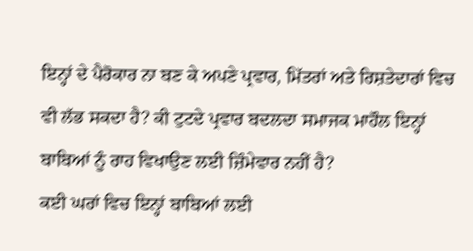ਇਨ੍ਹਾਂ ਦੇ ਪੈਰੋਕਾਰ ਨਾ ਬਣ ਕੇ ਅਪਣੇ ਪ੍ਰਵਾਰ, ਮਿੱਤਰਾਂ ਅਤੇ ਰਿਸ਼ਤੇਦਾਰਾਂ ਵਿਚ ਵੀ ਲੱਭ ਸਕਦਾ ਹੈ? ਕੀ ਟੁਟਦੇ ਪ੍ਰਵਾਰ ਬਦਲਦਾ ਸਮਾਜਕ ਮਾਹੌਲ ਇਨ੍ਹਾਂ ਬਾਬਿਆਂ ਨੂੰ ਰਾਹ ਵਿਖਾਉਣ ਲਈ ਜ਼ਿੰਮੇਵਾਰ ਨਹੀਂ ਹੈ?
ਕਈ ਘਰਾਂ ਵਿਚ ਇਨ੍ਹਾਂ ਬਾਬਿਆਂ ਲਈ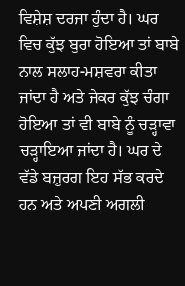ਵਿਸ਼ੇਸ਼ ਦਰਜਾ ਹੁੰਦਾ ਹੈ। ਘਰ ਵਿਚ ਕੁੱਝ ਬੁਰਾ ਹੋਇਆ ਤਾਂ ਬਾਬੇ ਨਾਲ ਸਲਾਹ-ਮਸ਼ਵਰਾ ਕੀਤਾ ਜਾਂਦਾ ਹੈ ਅਤੇ ਜੇਕਰ ਕੁੱਝ ਚੰਗਾ ਹੋਇਆ ਤਾਂ ਵੀ ਬਾਬੇ ਨੂੰ ਚੜ੍ਹਾਵਾ ਚੜ੍ਹਾਇਆ ਜਾਂਦਾ ਹੈ। ਘਰ ਦੇ ਵੱਡੇ ਬਜ਼ੁਰਗ ਇਹ ਸੱਭ ਕਰਦੇ ਹਨ ਅਤੇ ਅਪਣੀ ਅਗਲੀ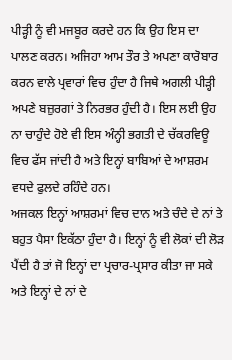ਪੀੜ੍ਹੀ ਨੂੰ ਵੀ ਮਜਬੂਰ ਕਰਦੇ ਹਨ ਕਿ ਉਹ ਇਸ ਦਾ ਪਾਲਣ ਕਰਨ। ਅਜਿਹਾ ਆਮ ਤੌਰ ਤੇ ਅਪਣਾ ਕਾਰੋਬਾਰ ਕਰਨ ਵਾਲੇ ਪ੍ਰਵਾਰਾਂ ਵਿਚ ਹੁੰਦਾ ਹੈ ਜਿਥੇ ਅਗਲੀ ਪੀੜ੍ਹੀ ਅਪਣੇ ਬਜ਼ੁਰਗਾਂ ਤੇ ਨਿਰਭਰ ਹੁੰਦੀ ਹੈ। ਇਸ ਲਈ ਉਹ ਨਾ ਚਾਹੁੰਦੇ ਹੋਏ ਵੀ ਇਸ ਅੰਨ੍ਹੀ ਭਗਤੀ ਦੇ ਚੱਕਰਵਿਊ ਵਿਚ ਫੱਸ ਜਾਂਦੀ ਹੈ ਅਤੇ ਇਨ੍ਹਾਂ ਬਾਬਿਆਂ ਦੇ ਆਸ਼ਰਮ ਵਧਦੇ ਫੁਲਦੇ ਰਹਿੰਦੇ ਹਨ।
ਅਜਕਲ ਇਨ੍ਹਾਂ ਆਸ਼ਰਮਾਂ ਵਿਚ ਦਾਨ ਅਤੇ ਚੰਦੇ ਦੇ ਨਾਂ ਤੇ ਬਹੁਤ ਪੈਸਾ ਇਕੱਠਾ ਹੁੰਦਾ ਹੈ। ਇਨ੍ਹਾਂ ਨੂੰ ਵੀ ਲੋਕਾਂ ਦੀ ਲੋੜ ਪੈਂਦੀ ਹੈ ਤਾਂ ਜੋ ਇਨ੍ਹਾਂ ਦਾ ਪ੍ਰਚਾਰ-ਪ੍ਰਸਾਰ ਕੀਤਾ ਜਾ ਸਕੇ ਅਤੇ ਇਨ੍ਹਾਂ ਦੇ ਨਾਂ ਦੇ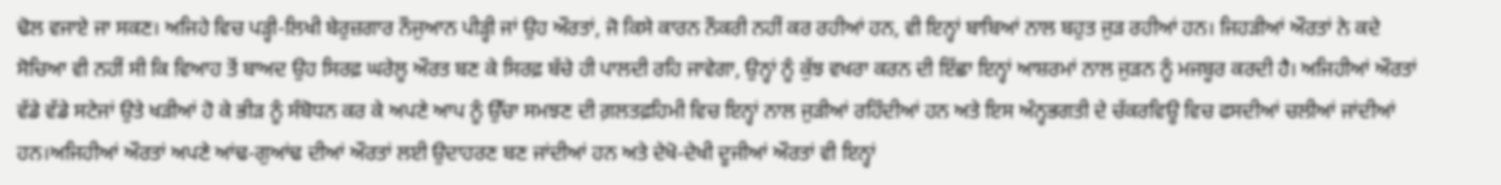ਢੋਲ ਵਜਾਏ ਜਾ ਸਕਣ। ਅਜਿਹੇ ਵਿਚ ਪੜ੍ਹੀ-ਲਿਖੀ ਬੇਰੁਜ਼ਗਾਰ ਨੌਜੁਆਨ ਪੀੜ੍ਹੀ ਜਾਂ ਉਹ ਔਰਤਾਂ, ਜੋ ਕਿਸੇ ਕਾਰਨ ਨੌਕਰੀ ਨਹੀਂ ਕਰ ਰਹੀਆਂ ਹਨ, ਵੀ ਇਨ੍ਹਾਂ ਬਾਬਿਆਂ ਨਾਲ ਬਹੁਤ ਜੁੜ ਰਹੀਆਂ ਹਨ। ਜਿਹੜੀਆਂ ਔਰਤਾਂ ਨੇ ਕਦੇ ਸੋਚਿਆ ਵੀ ਨਹੀਂ ਸੀ ਕਿ ਵਿਆਹ ਤੋਂ ਬਾਅਦ ਉਹ ਸਿਰਫ਼ ਘਰੇਲੂ ਔਰਤ ਬਣ ਕੇ ਸਿਰਫ਼ ਬੱਚੇ ਹੀ ਪਾਲਦੀ ਰਹਿ ਜਾਵੇਗਾ, ਉਨ੍ਹਾਂ ਨੂੰ ਕੁੱਝ ਵਖਰਾ ਕਰਨ ਦੀ ਇੱਛਾ ਇਨ੍ਹਾਂ ਆਸ਼ਰਮਾਂ ਨਾਲ ਜੁੜਨ ਨੂੰ ਮਜਬੂਰ ਕਰਦੀ ਹੈ। ਅਜਿਹੀਆਂ ਔਰਤਾਂ ਵੱਡੇ ਵੱਡੇ ਸਟੇਜਾਂ ਉਤੇ ਖੜੀਆਂ ਹੋ ਕੇ ਭੀੜ ਨੂੰ ਸੰਬੋਧਨ ਕਰ ਕੇ ਅਪਣੇ ਆਪ ਨੂੰ ਉੱਚਾ ਸਮਝਣ ਦੀ ਗ਼ਲਤਫ਼ਹਿਮੀ ਵਿਚ ਇਨ੍ਹਾਂ ਨਾਲ ਜੁੜੀਆਂ ਰਹਿੰਦੀਆਂ ਹਨ ਅਤੇ ਇਸ ਅੰਨ੍ਹਭਗਤੀ ਦੇ ਚੱਕਰਵਿਊ ਵਿਚ ਫਸਦੀਆਂ ਚਲੀਆਂ ਜਾਂਦੀਆਂ ਹਨ।ਅਜਿਹੀਆਂ ਔਰਤਾਂ ਅਪਣੇ ਆਂਢ-ਗੁਆਂਢ ਦੀਆਂ ਔਰਤਾਂ ਲਈ ਉਦਾਹਰਣ ਬਣ ਜਾਂਦੀਆਂ ਹਨ ਅਤੇ ਦੇਖੋ-ਦੇਖੀ ਦੂਜੀਆਂ ਔਰਤਾਂ ਵੀ ਇਨ੍ਹਾਂ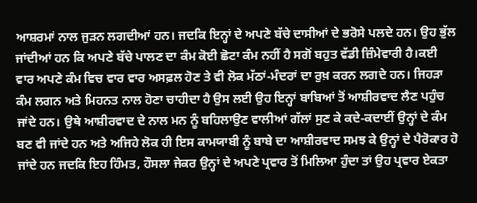ਆਸ਼ਰਮਾਂ ਨਾਲ ਜੁੜਨ ਲਗਦੀਆਂ ਹਨ। ਜਦਕਿ ਇਨ੍ਹਾਂ ਦੇ ਅਪਣੇ ਬੱਚੇ ਦਾਸੀਆਂ ਦੇ ਭਰੋਸੇ ਪਲਦੇ ਹਨ। ਉਹ ਭੁੱਲ ਜਾਂਦੀਆਂ ਹਨ ਕਿ ਅਪਣੇ ਬੱਚੇ ਪਾਲਣ ਦਾ ਕੰਮ ਕੋਈ ਛੋਟਾ ਕੰਮ ਨਹੀਂ ਹੈ ਸਗੋਂ ਬਹੁਤ ਵੱਡੀ ਜ਼ਿੰਮੇਵਾਰੀ ਹੈ।ਕਈ ਵਾਰ ਅਪਣੇ ਕੰਮ ਵਿਚ ਵਾਰ ਵਾਰ ਅਸਫ਼ਲ ਹੋਣ ਤੇ ਵੀ ਲੋਕ ਮੱਠਾਂ-ਮੰਦਰਾਂ ਦਾ ਰੁਖ਼ ਕਰਨ ਲਗਦੇ ਹਨ। ਜਿਹੜਾ ਕੰਮ ਲਗਨ ਅਤੇ ਮਿਹਨਤ ਨਾਲ ਹੋਣਾ ਚਾਹੀਦਾ ਹੈ ਉਸ ਲਈ ਉਹ ਇਨ੍ਹਾਂ ਬਾਬਿਆਂ ਤੋਂ ਆਸ਼ੀਰਵਾਦ ਲੈਣ ਪਹੁੰਚ ਜਾਂਦੇ ਹਨ। ਉਥੇ ਆਸ਼ੀਰਵਾਦ ਦੇ ਨਾਲ ਮਨ ਨੂੰ ਬਹਿਲਾਉਣ ਵਾਲੀਆਂ ਗੱਲਾਂ ਸੁਣ ਕੇ ਕਦੇ-ਕਦਾਈਂ ਉਨ੍ਹਾਂ ਦੇ ਕੰਮ ਬਣ ਵੀ ਜਾਂਦੇ ਹਨ ਅਤੇ ਅਜਿਹੇ ਲੋਕ ਹੀ ਇਸ ਕਾਮਯਾਬੀ ਨੂੰ ਬਾਬੇ ਦਾ ਆਸ਼ੀਰਵਾਦ ਸਮਝ ਕੇ ਉਨ੍ਹਾਂ ਦੇ ਪੈਰੋਕਾਰ ਹੋ ਜਾਂਦੇ ਹਨ ਜਦਕਿ ਇਹ ਹਿੰਮਤ, ਹੌਸਲਾ ਜੇਕਰ ਉਨ੍ਹਾਂ ਦੇ ਅਪਣੇ ਪ੍ਰਵਾਰ ਤੋਂ ਮਿਲਿਆ ਹੁੰਦਾ ਤਾਂ ਉਹ ਪ੍ਰਵਾਰ ਏਕਤਾ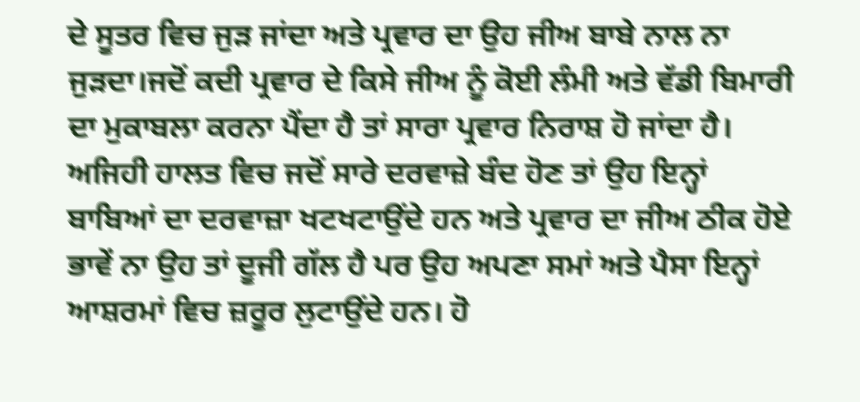ਦੇ ਸੂਤਰ ਵਿਚ ਜੁੜ ਜਾਂਦਾ ਅਤੇ ਪ੍ਰਵਾਰ ਦਾ ਉਹ ਜੀਅ ਬਾਬੇ ਨਾਲ ਨਾ ਜੁੜਦਾ।ਜਦੋਂ ਕਦੀ ਪ੍ਰਵਾਰ ਦੇ ਕਿਸੇ ਜੀਅ ਨੂੰ ਕੋਈ ਲੰਮੀ ਅਤੇ ਵੱਡੀ ਬਿਮਾਰੀ ਦਾ ਮੁਕਾਬਲਾ ਕਰਨਾ ਪੈਂਦਾ ਹੈ ਤਾਂ ਸਾਰਾ ਪ੍ਰਵਾਰ ਨਿਰਾਸ਼ ਹੋ ਜਾਂਦਾ ਹੈ। ਅਜਿਹੀ ਹਾਲਤ ਵਿਚ ਜਦੋਂ ਸਾਰੇ ਦਰਵਾਜ਼ੇ ਬੰਦ ਹੋਣ ਤਾਂ ਉਹ ਇਨ੍ਹਾਂ ਬਾਬਿਆਂ ਦਾ ਦਰਵਾਜ਼ਾ ਖਟਖਟਾਉਂਦੇ ਹਨ ਅਤੇ ਪ੍ਰਵਾਰ ਦਾ ਜੀਅ ਠੀਕ ਹੋਏ ਭਾਵੇਂ ਨਾ ਉਹ ਤਾਂ ਦੂਜੀ ਗੱਲ ਹੈ ਪਰ ਉਹ ਅਪਣਾ ਸਮਾਂ ਅਤੇ ਪੈਸਾ ਇਨ੍ਹਾਂ ਆਸ਼ਰਮਾਂ ਵਿਚ ਜ਼ਰੂਰ ਲੁਟਾਉਂਦੇ ਹਨ। ਹੋ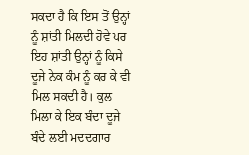ਸਕਦਾ ਹੈ ਕਿ ਇਸ ਤੋਂ ਉਨ੍ਹਾਂ ਨੂੰ ਸ਼ਾਂਤੀ ਮਿਲਦੀ ਹੋਵੇ ਪਰ ਇਹ ਸ਼ਾਂਤੀ ਉਨ੍ਹਾਂ ਨੂੰ ਕਿਸੇ ਦੂਜੇ ਨੇਕ ਕੰਮ ਨੂੰ ਕਰ ਕੇ ਵੀ ਮਿਲ ਸਕਦੀ ਹੈ। ਕੁਲ ਮਿਲਾ ਕੇ ਇਕ ਬੰਦਾ ਦੂਜੇ ਬੰਦੇ ਲਈ ਮਦਦਗਾਰ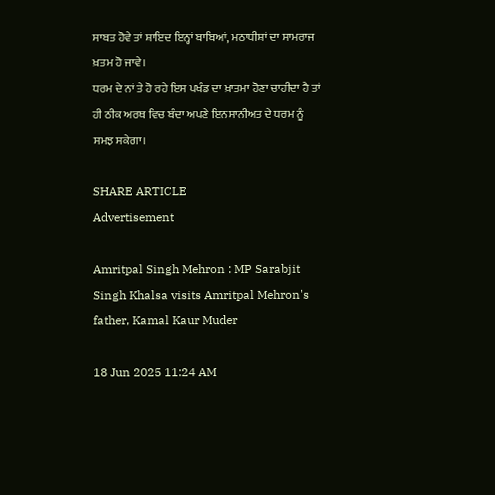ਸਾਬਤ ਹੋਵੇ ਤਾਂ ਸ਼ਾਇਦ ਇਨ੍ਹਾਂ ਬਾਬਿਆਂ, ਮਠਾਧੀਸ਼ਾਂ ਦਾ ਸਾਮਰਾਜ ਖ਼ਤਮ ਹੋ ਜਾਵੇ।
ਧਰਮ ਦੇ ਨਾਂ ਤੇ ਹੋ ਰਹੇ ਇਸ ਪਖੰਡ ਦਾ ਖ਼ਾਤਮਾ ਹੋਣਾ ਚਾਹੀਦਾ ਹੈ ਤਾਂ ਹੀ ਠੀਕ ਅਰਥ ਵਿਚ ਬੰਦਾ ਅਪਣੇ ਇਨਸਾਨੀਅਤ ਦੇ ਧਰਮ ਨੂੰ ਸਮਝ ਸਕੇਗਾ।

SHARE ARTICLE
Advertisement

Amritpal Singh Mehron : MP Sarabjit Singh Khalsa visits Amritpal Mehron's father, Kamal Kaur Muder

18 Jun 2025 11:24 AM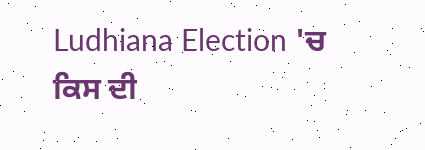Ludhiana Election 'ਚ ਕਿਸ ਦੀ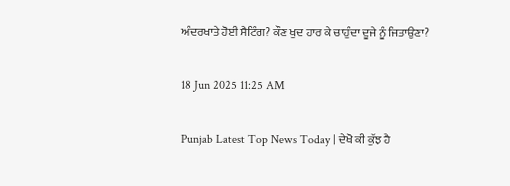ਅੰਦਰਖਾਤੇ ਹੋਈ ਸੈਟਿੰਗ? ਕੌਣ ਖੁਦ ਹਾਰ ਕੇ ਚਾਹੁੰਦਾ ਦੂਜੇ ਨੂੰ ਜਿਤਾਉਣਾ?

18 Jun 2025 11:25 AM

Punjab Latest Top News Today | ਦੇਖੋ ਕੀ ਕੁੱਝ ਹੈ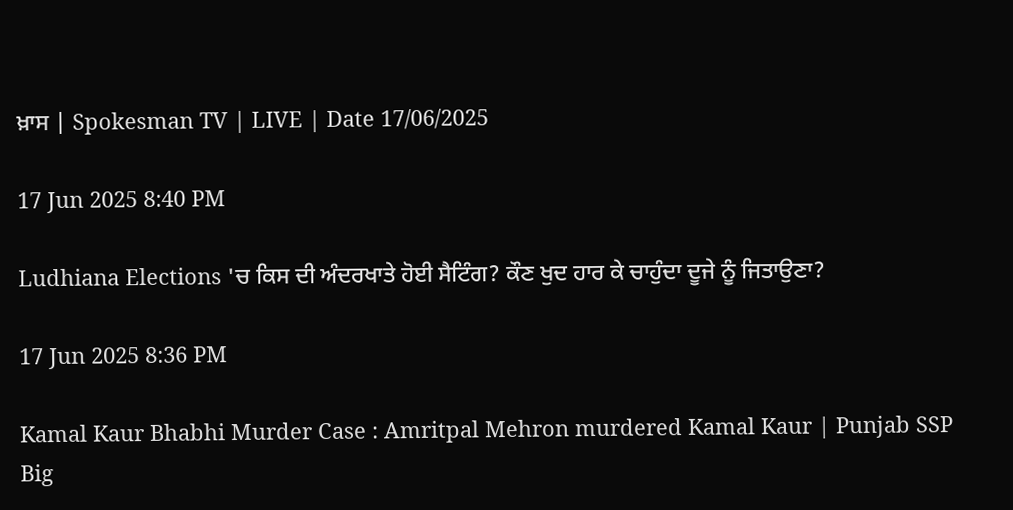ਖ਼ਾਸ | Spokesman TV | LIVE | Date 17/06/2025

17 Jun 2025 8:40 PM

Ludhiana Elections 'ਚ ਕਿਸ ਦੀ ਅੰਦਰਖਾਤੇ ਹੋਈ ਸੈਟਿੰਗ? ਕੌਣ ਖੁਦ ਹਾਰ ਕੇ ਚਾਹੁੰਦਾ ਦੂਜੇ ਨੂੰ ਜਿਤਾਉਣਾ?

17 Jun 2025 8:36 PM

Kamal Kaur Bhabhi Murder Case : Amritpal Mehron murdered Kamal Kaur | Punjab SSP Big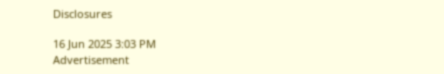Disclosures

16 Jun 2025 3:03 PM
Advertisement